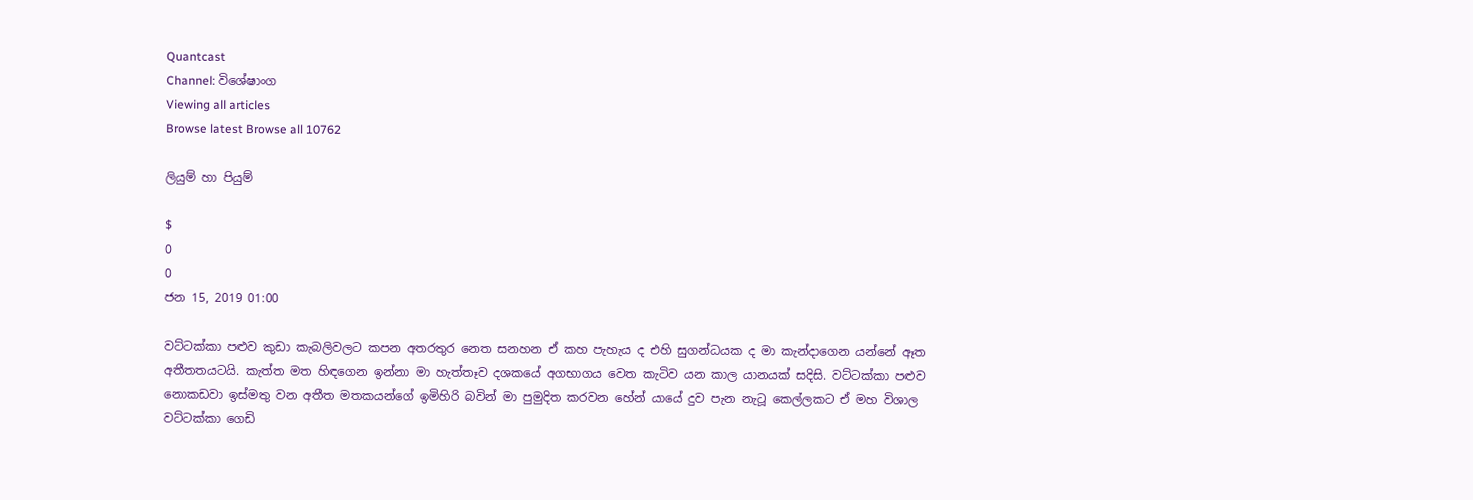Quantcast
Channel: විශේෂාංග
Viewing all articles
Browse latest Browse all 10762

ලියුම් හා පියුම්

$
0
0
ජන 15, 2019 01:00

වට්ටක්කා පළුව කුඩා කැබලිවලට කපන අතරතුර නෙත සනහන ඒ කහ පැහැය ද එහි සුගන්ධයක ද මා කැන්දාගෙන යන්නේ ඈත අතීතතයටයි. කැත්ත මත හිඳගෙන ඉන්නා මා හැත්තෑව දශකයේ අගභාගය වෙත කැටිව යන කාල යානයක් සදිසි. වට්ටක්කා පළුව නොකඩවා ඉස්මතු වන අතීත මතකයන්ගේ ඉමිහිරි බවින් මා පුමුදිත කරවන හේන් යායේ දුව පැන නැටූ කෙල්ලකට ඒ මහ විශාල වට්ටක්කා ගෙඩි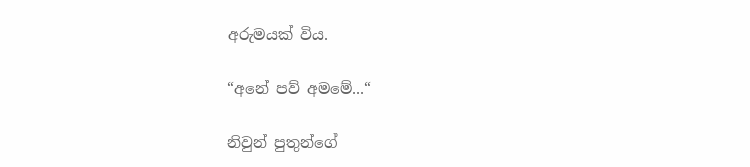අරුමයක් විය.

“අනේ පව් අමමේ...“

නිවුන් පුතුන්ගේ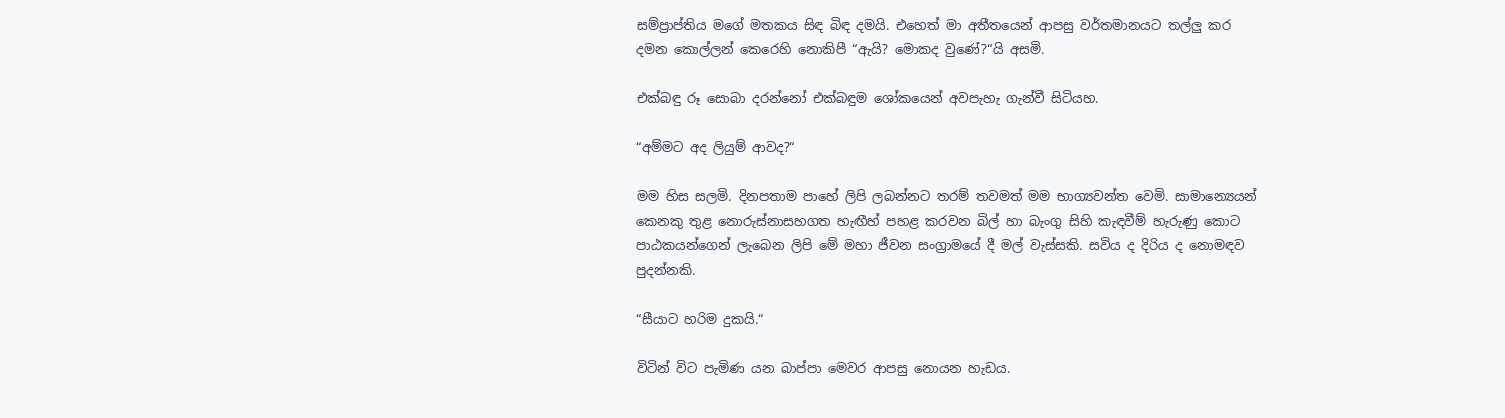සම්ප්‍රාප්තිය මගේ මතකය සිඳ බිඳ දමයි. එහෙත් මා අතීතයෙන් ආපසු වර්තමානයට තල්ලු කර දමන කොල්ලන් කෙරෙහි නොකිපී “ඇයි? මොකද වුණේ?“යි අසමි.

එක්බඳු රූ සොබා දරන්නෝ එක්බඳුම ශෝකයෙන් අවපැහැ ගැන්වී සිටියහ.

“අම්මට අද ලියුම් ආවද?“

මම හිස සලමි. දිනපතාම පාහේ ලිපි ලබන්නට තරම් තවමත් මම භාග්‍යවන්ත වෙමි. සාමාන්‍යෙයන් කෙනකු තුළ නොරුස්නාසහගත හැඟීහ් පහළ කරවන බිල් හා බැංගු සිහි කැඳවීම් හැරුණු කොට පාඨකයන්ගෙන් ලැබෙන ලිපි මේ මහා ජීවන සංග්‍රාමයේ දී මල් වැස්සකි. සවිය ද දිරිය ද නොමඳව පුදන්නකි.

“සීයාට හරිම දුකයි.“

විටින් විට පැමිණ යන බාප්පා මෙවර ආපසු නොයන හැඩය.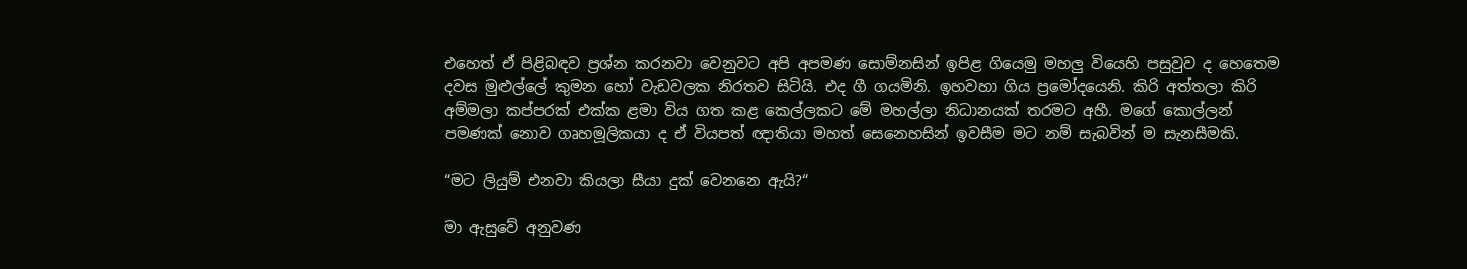එහෙත් ඒ පිළිබඳව ප්‍රශ්න කරනවා වෙනුවට අපි අපමණ සොම්නසින් ඉපිළ ගියෙමු මහලු වියෙහි පසුවුව ද හෙතෙම දවස මුළුල්ලේ කුමන හෝ වැඩවලක නිරතව සිටියි. එද ගී ගයමිනි. ඉහවහා ගිය ප්‍රමෝදයෙනි. කිරි අත්තලා කිරි අම්මලා කප්පරක් එක්ක ළමා විය ගත කළ කෙල්ලකට මේ මහල්ලා නිධානයක් තරමට අහී. මගේ කොල්ලන් පමණක් නොව ගෘහමූලිකයා ද ඒ වියපත් ඥාතියා මහත් සෙනෙහසින් ඉවසීම මට නම් සැබවින් ම සැනසීමකි.

“මට ලියුම් එනවා කියලා සීයා දුක් වෙනනෙ ඇයි?“

මා ඇසුවේ අනුවණ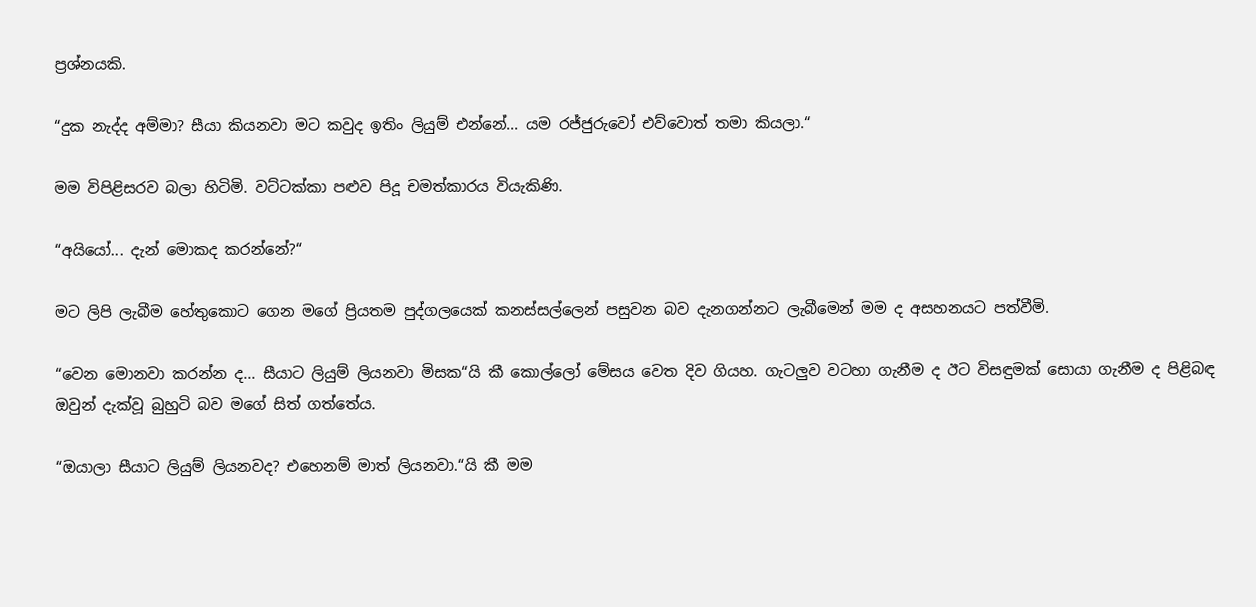ප්‍රශ්නයකි.

“දුක නැද්ද අම්මා? සීයා කියනවා මට කවුද ඉතිං ලියුම් එන්නේ... යම රජ්ජුරුවෝ එව්වොත් තමා කියලා.“

මම විපිළිසරව බලා හිටිමි. වට්ටක්කා පළුව පිදූ චමත්කාරය වියැකිණි.

“අයියෝ... දැන් මොකද කරන්නේ?“

මට ලිපි ලැබීම හේතුකොට ගෙන මගේ ප්‍රියතම පුද්ගලයෙක් කනස්සල්ලෙන් පසුවන බව දැනගන්නට ලැබීමෙන් මම ද අසහනයට පත්වීමි.

“වෙන මොනවා කරන්න ද... සීයාට ලියුම් ලියනවා මිසක“යි කී කොල්ලෝ මේසය වෙත දිව ගියහ. ගැටලුව වටහා ගැනීම ද ඊට විසඳුමක් සොයා ගැනීම ද පිළිබඳ ඔවුන් දැක්වූ බුහුටි බව මගේ සිත් ගත්තේය.

“ඔයාලා සීයාට ලියුම් ලියනවද? එහෙනම් මාත් ලියනවා.“යි කී මම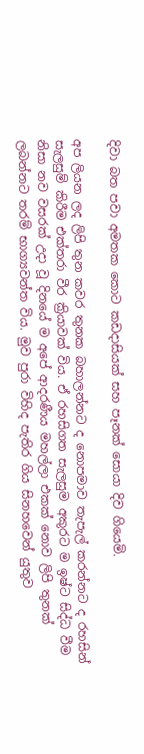දිවා බත පවා අමතක කොට කඩදාසියක් සහ පෑනක් සොයා දිව ගියෙමි.

අප ලියන ලද ලිපි තුන කවර තුනක බහාලන්නට ද නොපමාව තැපැල් කරන්නට ද රහසින් සැලසුම් කිරීම එක්තරා වීර ක්‍රියාවක් විය. ඒ රහසිගත සැලසුම අකුරට ම ඉෂ්ට සිද්ධ වීම නිසා නව වසරක් උදා වූ දිනයේ ම අපේ ආදරණීය මහල්ලා එකක් නොව ලිපි තුනක් ලබන්නට තරම් භාග්‍යවන්ත විය. මුව පුරා විහිද පැතිර ගිය සිනහවෙන් යුතුව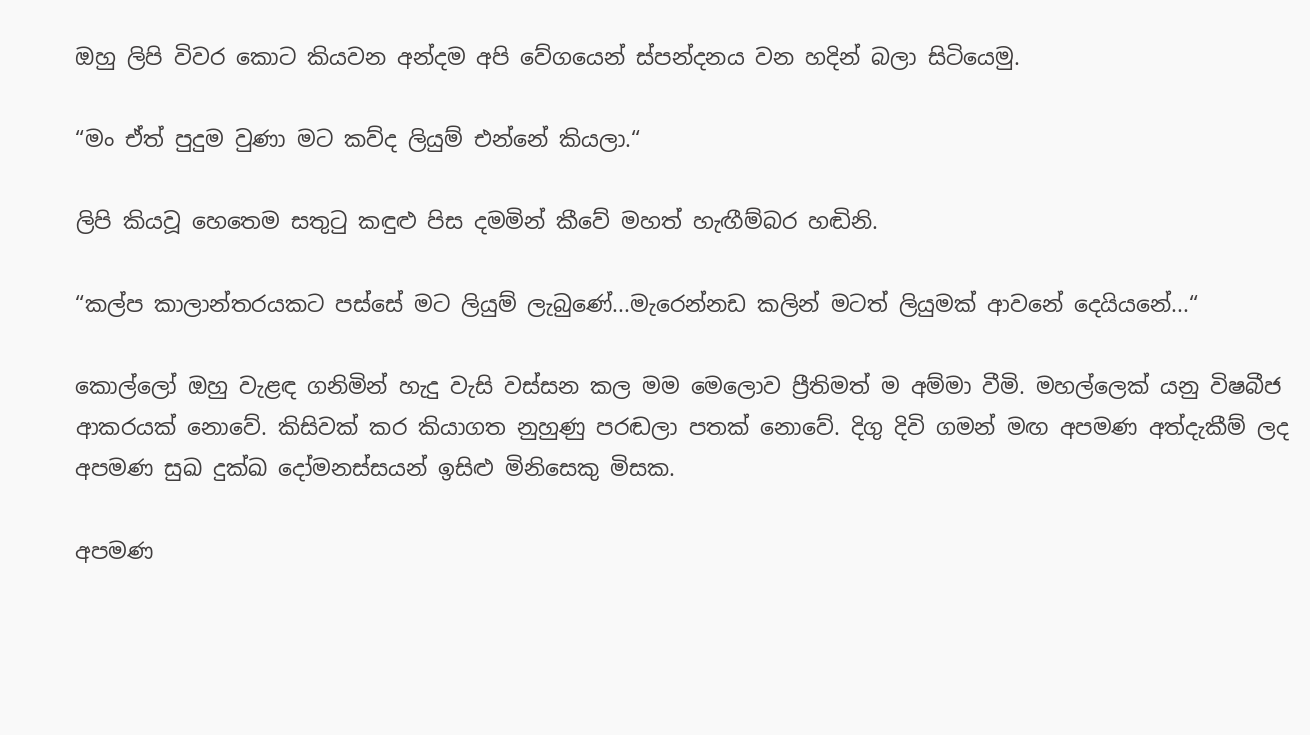ඔහු ලිපි විවර කොට කියවන අන්දම අපි වේගයෙන් ස්පන්දනය වන හදින් බලා සිටියෙමු.

“මං ඒත් පුදුම වුණා මට කව්ද ලියුම් එන්නේ කියලා.“

ලිපි කියවූ හෙතෙම සතුටු කඳුළු පිස දමමින් කීවේ මහත් හැඟීම්බර හඬිනි.

“කල්ප කාලාන්තරයකට පස්සේ මට ලියුම් ලැබුණේ...මැරෙන්නඩ කලින් මටත් ලියුමක් ආවනේ දෙයියනේ...“

කොල්ලෝ ඔහු වැළඳ ගනිමින් හැදු වැසි වස්සන කල මම මෙලොව ප්‍රීතිමත් ම අම්මා වීමි. මහල්ලෙක් යනු විෂබීජ ආකරයක් නොවේ. කිසිවක් කර කියාගත නුහුණු පරඬලා පතක් නොවේ. දිගු දිවි ගමන් මඟ අපමණ අත්දැකීම් ලද අපමණ සුඛ දුක්ඛ දෝමනස්සයන් ඉසිළු මිනිසෙකු මිසක.

අපමණ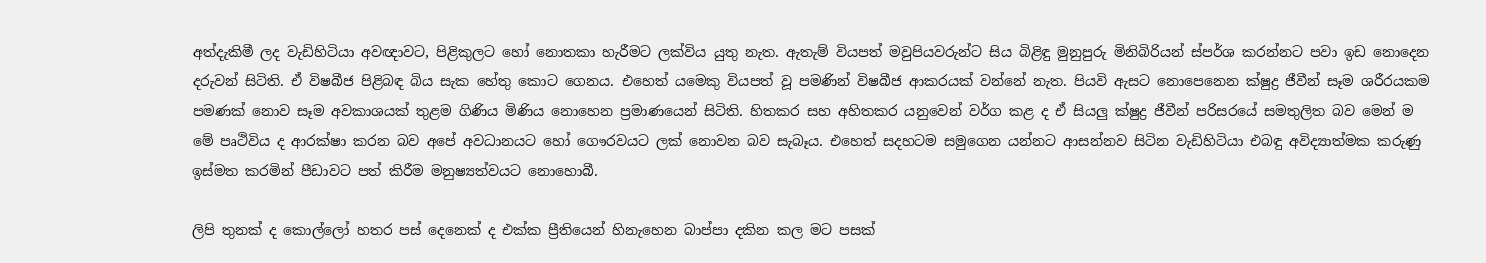අත්දැකිමී ලද වැඩිහිටියා අවඥාවට, පිළිකුලට හෝ නොතකා හැරීමට ලක්විය යුතු නැත. ඇතැම් වියපත් මවුපියවරුන්ට සිය බිළිඳු මුනුපුරු මිනිබිරියන් ස්පර්ශ කරන්නට පවා ඉඩ නොදෙන දරුවන් සිටිති. ඒ විෂබීජ පිළිබඳ බිය සැක හේතු කොට ගෙනය. එහෙත් යමෙකු වියපත් වූ පමණින් විෂබීජ ආකරයක් වන්නේ නැත. පියවි ඇසට නොපෙනෙන ක්ෂුද්‍ර ජීවීන් සෑම ශරීරයකම පමණක් නොව සෑම අවකාශයක් තුළම ගිණිය මිණිය නොහෙන ප්‍රමාණයෙන් සිටිති. හිතකර සහ අහිතකර යනුවෙන් වර්ග කළ ද ඒ සියලු ක්ෂුද්‍ර ජීවීන් පරිසරයේ සමතුලිත බව මෙන් ම මේ පෘථිවිය ද ආරක්ෂා කරන බව අපේ අවධානයට හෝ ගෞරවයට ලක් නොවන බව සැබෑය. එහෙත් සදහටම සමුගෙන යන්නට ආසන්නව සිටින වැඩිහිටියා එබඳු අවිද්‍යාත්මක කරුණු ඉස්මත කරමින් පීඩාවට පත් කිරීම මනුෂ්‍යත්වයට නොහොබී.

ලිපි තුනක් ද කොල්ලෝ හතර පස් දෙනෙක් ද එක්ක ප්‍රීතියෙන් හිනැහෙන බාප්පා දකින කල මට පසක්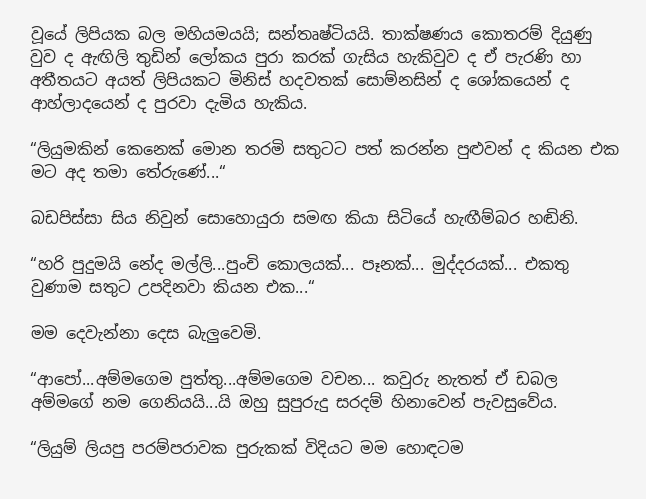වූයේ ලිපියක බල මහියමයයි; සන්තෘෂ්ටියයි. තාක්ෂණය කොතරම් දියුණු වුව ද ඇඟිලි තුඩින් ලෝකය පුරා කරක් ගැසිය හැකිවුව ද ඒ පැරණි හා අතීතයට අයත් ලිපියකට මිනිස් හදවතක් සොම්නසින් ද ශෝකයෙන් ද ආහ්ලාදයෙන් ද පුරවා දැමිය හැකිය.

“ලියුමකින් කෙනෙක් මොන තරමි සතුටට පත් කරන්න පුළුවන් ද කියන එක මට අද තමා තේරුණේ...“

බඩපිස්සා සිය නිවුන් සොහොයුරා සමඟ කියා සිටියේ හැඟීම්බර හඬිනි.

“හරි පුදුමයි නේද මල්ලි...පුංචි කොලයක්... පෑනක්... මුද්දරයක්... එකතු වුණාම සතුට උපදිනවා කියන එක...“

මම දෙවැන්නා දෙස බැලුවෙමි.

“ආපෝ...අම්මගෙම පුත්තු...අම්මගෙම වචන... කවුරු නැතත් ඒ ඩබල අම්මගේ නම ගෙනියයි...යි ඔහු සුපුරුදු සරදම් හිනාවෙන් පැවසුවේය.

“ලියුම් ලියපු පරම්පරාවක පුරුකක් විදියට මම හොඳටම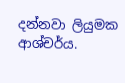දන්නවා ලියුමක ආශ්චර්ය.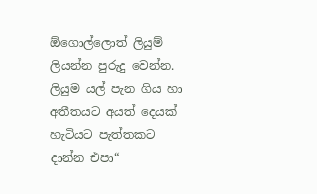ඕගොල්ලොත් ලියුම් ලියන්න පුරුදු වෙන්න. ලියුම යල් පැන ගිය හා අතීතයට අයත් දෙයක් හැටියට පැත්තකට දාන්න එපා“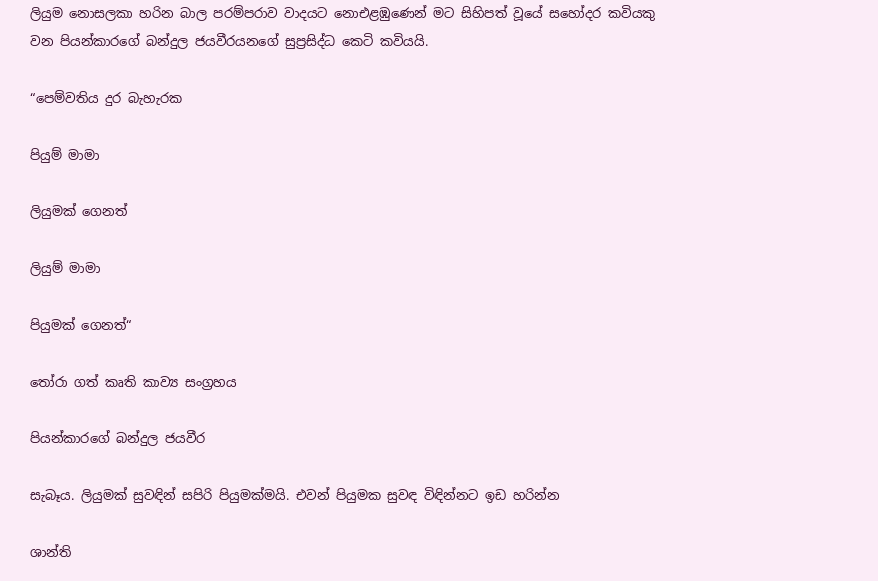ලියුම නොසලකා හරින බාල පරම්පරාව වාදයට නොඑළඹුණෙන් මට සිහිපත් වූයේ සහෝදර කවියකු වන පියන්කාරගේ බන්දුල ජයවීරයනගේ සුප්‍රසිද්ධ කෙටි කවියයි.

“පෙම්වතිය දුර බැහැරක

පියුම් මාමා

ලියුමක් ගෙනත්

ලියුම් මාමා

පියුමක් ගෙනත්“

තෝරා ගත් කෘති කාව්‍ය සංග්‍රහය

පියන්කාරගේ බන්දුල ජයවීර

සැබෑය. ලියුමක් සුවඳින් සපිරි පියුමක්මයි. එවන් පියුමක සුවඳ විඳින්නට ඉඩ හරින්න

ශාන්ති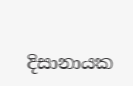දිසානායක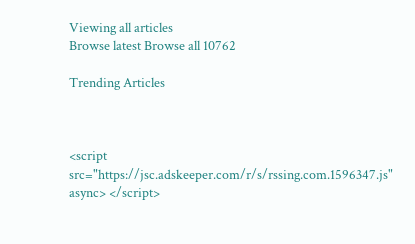Viewing all articles
Browse latest Browse all 10762

Trending Articles



<script src="https://jsc.adskeeper.com/r/s/rssing.com.1596347.js" async> </script>